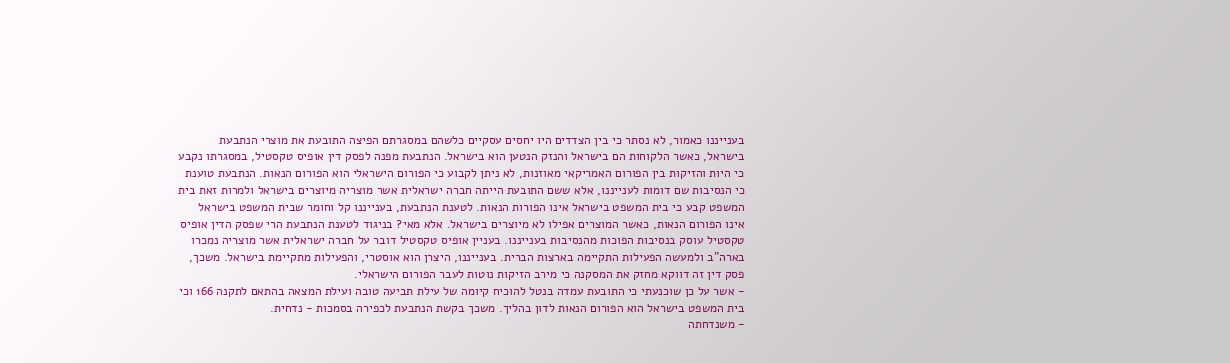בענייננו כאמור, לא נסתר כי בין הצדדים היו יחסים עסקיים כלשהם במסגרתם הפיצה התובעת את מוצרי הנתבעת בישראל, כאשר הלקוחות הם בישראל והנזק הנטען הוא בישראל. הנתבעת מפנה לפסק דין אופיס טקסטיל, במסגרתו נקבע כי היות והזיקות בין הפורום האמריקאי מאוזנות, לא ניתן לקבוע כי הפורום הישראלי הוא הפורום הנאות. הנתבעת טוענת כי הנסיבות שם דומות לענייננו, אלא ששם התובעת הייתה חברה ישראלית אשר מוצריה מיוצרים בישראל ולמרות זאת בית המשפט קבע כי בית המשפט בישראל אינו הפורות הנאות. לטענת הנתבעת, בענייננו קל וחומר שבית המשפט בישראל אינו הפורום הנאות, כאשר המוצרים אפילו לא מיוצרים בישראל. אלא מאי? בניגוד לטענת הנתבעת הרי שפסק הדין אופיס טקסטיל עוסק בנסיבות הפוכות מהנסיבות בענייננו. בעניין אופיס טקסטיל דובר על חברה ישראלית אשר מוצריה נמכרו בארה"ב ולמעשה הפעילות התקיימה בארצות הברית. בענייננו, היצרן הוא אוסטרי, והפעילות מתקיימת בישראל. משכך, פסק דין זה דווקא מחזק את המסקנה כי מירב הזיקות נוטות לעבר הפורום הישראלי.
- אשר על כן שוכנעתי כי התובעת עמדה בנטל להוכיח קיומה של עילת תביעה טובה ועילת המצאה בהתאם לתקנה 166 וכי בית המשפט בישראל הוא הפורום הנאות לדון בהליך. משכך בקשת הנתבעת לכפירה בסמכות - נדחית.
- משנדחתה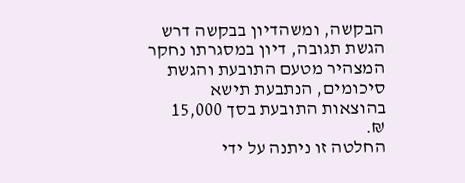הבקשה, ומשהדיון בבקשה דרש הגשת תגובה, דיון במסגרתו נחקר המצהיר מטעם התובעת והגשת סיכומים, הנתבעת תישא בהוצאות התובעת בסך 15,000 ₪.
החלטה זו ניתנה על ידי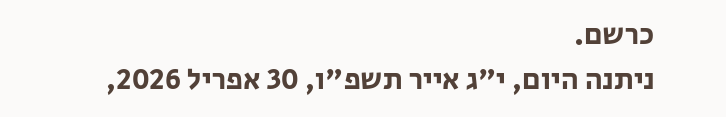כרשם.
ניתנה היום, י"ג אייר תשפ"ו, 30 אפריל 2026,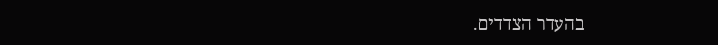בהעדר הצדדים.